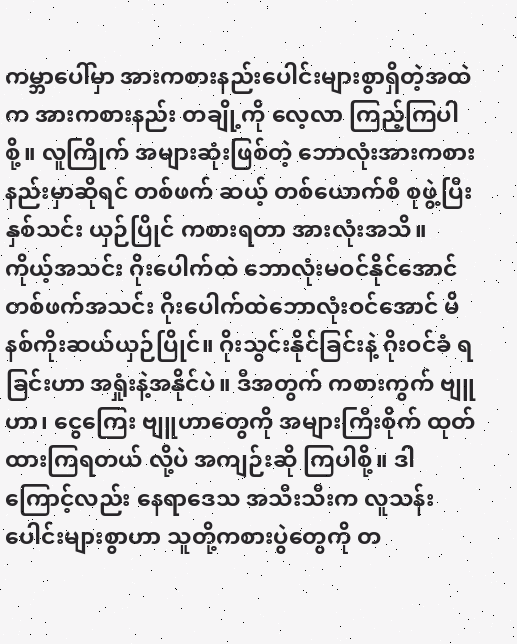ကမ္ဘာပေါ်မှာ အားကစားနည်းပေါင်းများစွာရှိတဲ့အထဲက အားကစားနည်း တချို့ကို လေ့လာ ကြည့်ကြပါစို့။ လူကြိုက် အများဆုံးဖြစ်တဲ့ ဘောလုံးအားကစားနည်းမှာဆိုရင် တစ်ဖက် ဆယ့် တစ်ယောက်စီ စုဖွဲ့ပြီး နှစ်သင်း ယှဉ်ပြိုင် ကစားရတာ အားလုံးအသိ။ ကိုယ့်အသင်း ဂိုးပေါက်ထဲ ဘောလုံးမဝင်နိုင်အောင် တစ်ဖက်အသင်း ဂိုးပေါက်ထဲဘောလုံးဝင်အောင် မိနစ်ကိုးဆယ်ယှဉ်ပြိုင်။ ဂိုးသွင်းနိုင်ခြင်းနဲ့ ဂိုးဝင်ခံ ရခြင်းဟာ အရှုံးနဲ့အနိုင်ပဲ။ ဒီအတွက် ကစားကွက် ဗျူဟာ၊ ငွေကြေး ဗျူဟာတွေကို အများကြီးစိုက် ထုတ်ထားကြရတယ် လို့ပဲ အကျဉ်းဆို ကြပါစို့။ ဒါကြောင့်လည်း နေရာဒေသ အသီးသီးက လူသန်းပေါင်းများစွာဟာ သူတို့ကစားပွဲတွေကို တ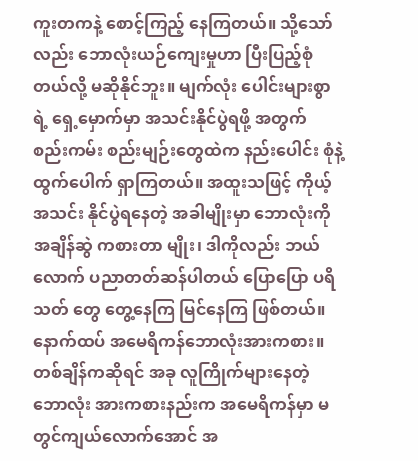ကူးတကနဲ့ စောင့်ကြည့် နေကြတယ်။ သို့သော်လည်း ဘောလုံးယဉ်ကျေးမှုဟာ ပြီးပြည့်စုံတယ်လို့ မဆိုနိုင်ဘူး။ မျက်လုံး ပေါင်းများစွာရဲ့ ရှေ့မှောက်မှာ အသင်းနိုင်ပွဲရဖို့ အတွက် စည်းကမ်း စည်းမျဉ်းတွေထဲက နည်းပေါင်း စုံနဲ့ ထွက်ပေါက် ရှာကြတယ်။ အထူးသဖြင့် ကိုယ့်အသင်း နိုင်ပွဲရနေတဲ့ အခါမျိုးမှာ ဘောလုံးကို အချိန်ဆွဲ ကစားတာ မျိုး၊ ဒါကိုလည်း ဘယ်လောက် ပညာတတ်ဆန်ပါတယ် ပြောပြော ပရိသတ် တွေ တွေ့နေကြ မြင်နေကြ ဖြစ်တယ်။
နောက်ထပ် အမေရိကန်ဘောလုံးအားကစား။ တစ်ချိန်ကဆိုရင် အခု လူကြိုက်များနေတဲ့ ဘောလုံး အားကစားနည်းက အမေရိကန်မှာ မတွင်ကျယ်လောက်အောင် အ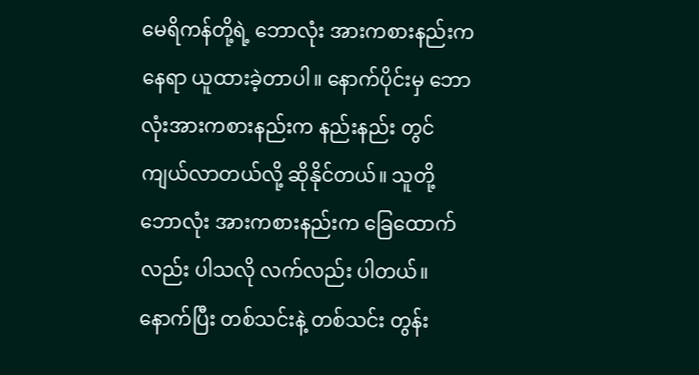မေရိကန်တို့ရဲ့ ဘောလုံး အားကစားနည်းက နေရာ ယူထားခဲ့တာပါ။ နောက်ပိုင်းမှ ဘောလုံးအားကစားနည်းက နည်းနည်း တွင်ကျယ်လာတယ်လို့ ဆိုနိုင်တယ်။ သူတို့ ဘောလုံး အားကစားနည်းက ခြေထောက်လည်း ပါသလို လက်လည်း ပါတယ်။ နောက်ပြီး တစ်သင်းနဲ့ တစ်သင်း တွန်း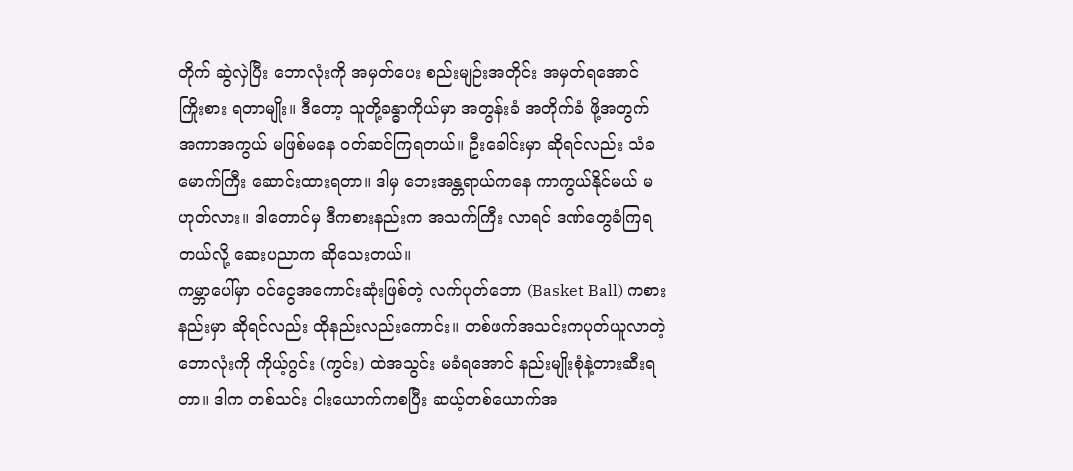တိုက် ဆွဲလှဲပြီး ဘောလုံးကို အမှတ်ပေး စည်းမျဉ်းအတိုင်း အမှတ်ရအောင် ကြိုးစား ရတာမျိုး။ ဒီတော့ သူတို့ခန္ဓာကိုယ်မှာ အတွန်းခံ အတိုက်ခံ ဖို့အတွက် အကာအကွယ် မဖြစ်မနေ ဝတ်ဆင်ကြရတယ်။ ဦးခေါင်းမှာ ဆိုရင်လည်း သံခမောက်ကြီး ဆောင်းထားရတာ။ ဒါမှ ဘေးအန္တရာယ်ကနေ ကာကွယ်နိုင်မယ် မဟုတ်လား။ ဒါတောင်မှ ဒီကစားနည်းက အသက်ကြီး လာရင် ဒဏ်တွေခံကြရတယ်လို့ ဆေးပညာက ဆိုသေးတယ်။
ကမ္ဘာပေါ်မှာ ဝင်ငွေအကောင်းဆုံးဖြစ်တဲ့ လက်ပုတ်ဘော (Basket Ball) ကစားနည်းမှာ ဆိုရင်လည်း ထိုနည်းလည်းကောင်း။ တစ်ဖက်အသင်းကပုတ်ယူလာတဲ့ဘောလုံးကို ကိုယ့်ဂွင်း (ကွင်း) ထဲအသွင်း မခံရအောင် နည်းမျိုးစုံနဲ့တားဆီးရတာ။ ဒါက တစ်သင်း ငါးယောက်ကစပြီး ဆယ့်တစ်ယောက်အ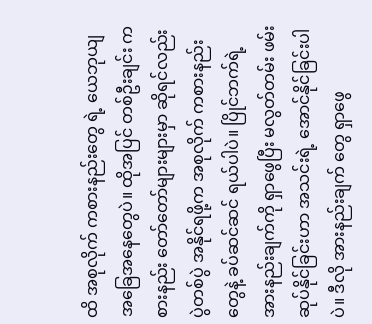ထိ အစုလိုက် ကစားနည်းတွေ ရဲ့ ယေဘုယျအခြေအနေတွေပဲ။ ထိုအပြင် တစ်ဦးချင်း ကစားနည်း တော်တော်များများမှာ ဆိုရင်လည်း ပွဲတစ်ပွဲ အနိုင်ရဖို့က အစုလိုက် ကစားနည်း တွေနဲ့ ခပ်ဆင်ဆင် ရယ်ပါပဲ။ ပြိုင်ဘက်ရဲ့ အားနည်းချက်ကို ရှာဖွေပြီး မလွတ်တမ်း ဖမ်းဆုပ်နိုင်ခြင်းဟာ အသင်းရဲ့ အောင်နိုင်ခြင်းပါပဲ။ ဒီလို အားနည်းချက် တွေ ရှာဖွေ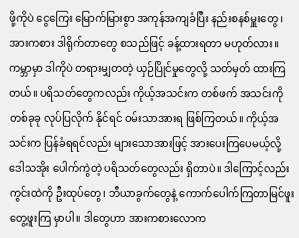ဖို့ကိုပဲ ငွေကြေး မြောက်မြားစွာ အကုန်အကျခံပြီး နည်းစနစ်မှူးတွေ ၊ အားကစား ဒါရိုက်တာတွေ စသည်ဖြင့် ခန့်ထားရတာ မဟုတ်လား။ ကမ္ဘာမှာ ဒါကိုပဲ တရားမျှတတဲ့ ယှဉ်ပြိုင်မှုတွေလို့ သတ်မှတ် ထားကြတယ်။ ပရိသတ်တွေကလည်း ကိုယ့်အသင်းက တစ်ဖက် အသင်းကို တစ်ခုခု လုပ်ပြလိုက် နိုင်ရင် ဝမ်းသာအားရ ဖြစ်ကြတယ်။ ကိုယ့်အသင်းက ပြန်ခံရရင်လည်း များသောအားဖြင့် အားပေးကြပေမယ့်လို့ ဒေါသအိုး ပေါက်ကွဲတဲ့ ပရိသတ်တွေလည်း ရှိတာပဲ။ ဒါကြောင့်လည်း ကွင်းထဲကို ဦးထုပ်တွေ၊ ဘီယာခွက်တွေနဲ့ ကောက်ပေါက်ကြတာမြင်ဖူးတွေ့ဖူးကြ မှာပါ။ ဒါတွေဟာ အားကစားလောက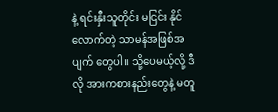နဲ့ ရင်းနှီးသူတိုင်း မငြင်း နိုင်လောက်တဲ့ သာမန်အဖြစ်အပျက် တွေပါ။ သို့ပေမယ့်လို့ ဒီလို အားကစားနည်းတွေနဲ့ မတူ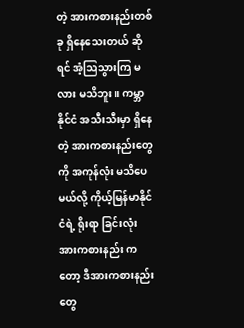တဲ့ အားကစားနည်းတစ်ခု ရှိနေသေးတယ် ဆိုရင် အံ့ဩသွားကြ မလား မသိဘူး။ ကမ္ဘာနိုင်ငံ အသီးသီးမှာ ရှိနေတဲ့ အားကစားနည်းတွေကို အကုန်လုံး မသိပေမယ်လို့ ကိုယ့်မြန်မာနိုင်ငံရဲ့ ရိုးရာ ခြင်းလုံး အားကစားနည်း ကတော့ ဒီအားကစားနည်းတွေ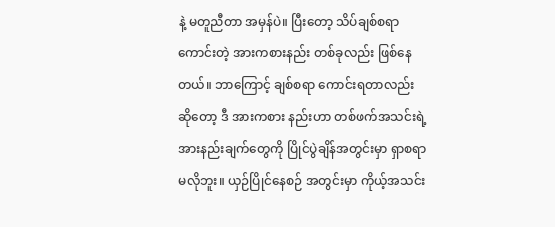နဲ့ မတူညီတာ အမှန်ပဲ။ ပြီးတော့ သိပ်ချစ်စရာကောင်းတဲ့ အားကစားနည်း တစ်ခုလည်း ဖြစ်နေတယ်။ ဘာကြောင့် ချစ်စရာ ကောင်းရတာလည်း ဆိုတော့ ဒီ အားကစား နည်းဟာ တစ်ဖက်အသင်းရဲ့ အားနည်းချက်တွေကို ပြိုင်ပွဲချိန်အတွင်းမှာ ရှာစရာ မလိုဘူး။ ယှဉ်ပြိုင်နေစဉ် အတွင်းမှာ ကိုယ့်အသင်း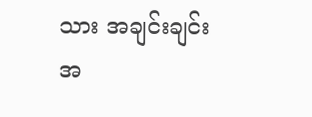သား အချင်းချင်း အ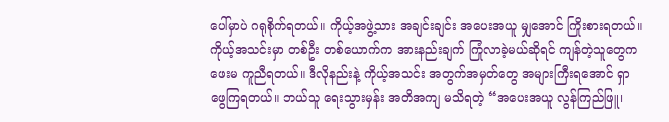ပေါ်မှာပဲ ဂရုစိုက်ရတယ်။ ကိုယ့်အဖွဲ့သား အချင်းချင်း အပေးအယူ မျှအောင် ကြိုးစားရတယ်။ ကိုယ့်အသင်းမှာ တစ်ဦး တစ်ယောက်က အားနည်းချက် ကြုံလာခဲ့မယ်ဆိုရင် ကျန်တဲ့သူတွေကဖေးမ ကူညီရတယ်။ ဒီလိုနည်းနဲ့ ကိုယ့်အသင်း အတွက်အမှတ်တွေ အများကြီးရအောင် ရှာဖွေကြရတယ်။ ဘယ်သူ ရေးသွားမှန်း အတိအကျ မသိရတဲ့ “အပေးအယူ လွန်ကြည်ဖြူ၊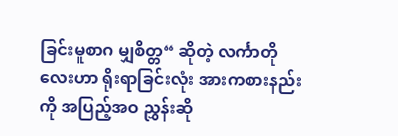ခြင်းမူစာဂ မျှစိတ္တ“ ဆိုတဲ့ လင်္ကာတိုလေးဟာ ရိုးရာခြင်းလုံး အားကစားနည်းကို အပြည့်အဝ ညွှန်းဆို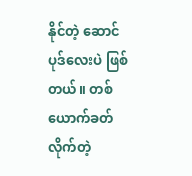နိုင်တဲ့ ဆောင်ပုဒ်လေးပဲ ဖြစ်တယ်။ တစ်ယောက်ခတ်လိုက်တဲ့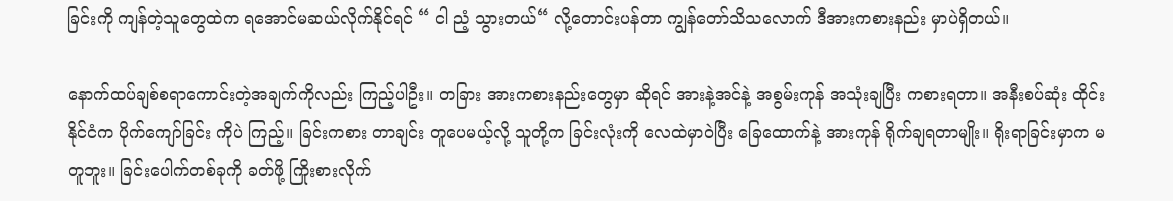ခြင်းကို ကျန်တဲ့သူတွေထဲက ရအောင်မဆယ်လိုက်နိုင်ရင် “ ငါ ညံ့ သွားတယ်“ လို့တောင်းပန်တာ ကျွန်တော်သိသလောက် ဒီအားကစားနည်း မှာပဲရှိတယ်။

နောက်ထပ်ချစ်စရာကောင်းတဲ့အချက်ကိုလည်း ကြည့်ပါဦး။ တခြား အားကစားနည်းတွေမှာ ဆိုရင် အားနဲ့အင်နဲ့ အစွမ်းကုန် အသုံးချပြီး ကစားရတာ။ အနီးစပ်ဆုံး ထိုင်းနိုင်ငံက ပိုက်ကျော်ခြင်း ကိုပဲ ကြည့်။ ခြင်းကစား တာချင်း တူပေမယ့်လို့ သူတို့က ခြင်းလုံးကို လေထဲမှာဝဲပြီး ခြေထောက်နဲ့ အားကုန် ရိုက်ချရတာမျိုး။ ရိုးရာခြင်းမှာက မတူဘူး။ ခြင်းပေါက်တစ်ခုကို ခတ်ဖို့ ကြိုးစားလိုက်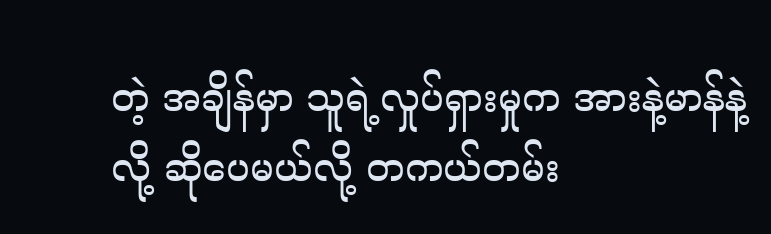တဲ့ အချိန်မှာ သူရဲ့လှုပ်ရှားမှုက အားနဲ့မာန်နဲ့လို့ ဆိုပေမယ်လို့ တကယ်တမ်း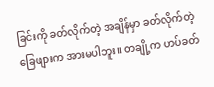ခြင်းကို ခတ်လိုက်တဲ့ အချိန်မှာ ခတ်လိုက်တဲ့ ခြေဖျားက အားမပါဘူး။ တချို့က ဟပ်ခတ်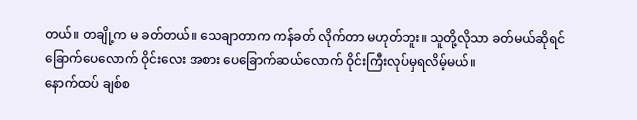တယ်။ တချို့က မ ခတ်တယ်။ သေချာတာက ကန်ခတ် လိုက်တာ မဟုတ်ဘူး။ သူတို့လိုသာ ခတ်မယ်ဆိုရင် ခြောက်ပေလောက် ဝိုင်းလေး အစား ပေခြောက်ဆယ်လောက် ဝိုင်းကြီးလုပ်မှရလိမ့်မယ်။
နောက်ထပ် ချစ်စ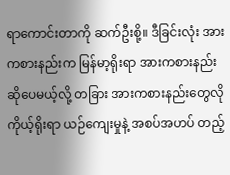ရာကောင်းတာကို ဆက်ဦးစို့။ ဒီခြင်းလုံး အားကစားနည်းက မြန်မာ့ရိုးရာ အားကစားနည်း ဆိုပေမယ့်လို့ တခြား အားကစားနည်းတွေလို ကိုယ့်ရိုးရာ ယဉ်ကျေးမှုနဲ့ အစပ်အဟပ် တည့်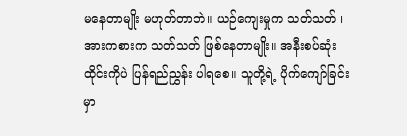မနေတာမျိုး မဟုတ်တာဘဲ။ ယဉ်ကျေးမှုက သတ်သတ် ၊ အားကစားက သတ်သတ် ဖြစ်နေတာမျိုး။ အနီးစပ်ဆုံး ထိုင်းကိုပဲ ပြန်ရည်ညွှန်း ပါရစေ။ သူတို့ရဲ့ ပိုက်ကျော်ခြင်း မှာ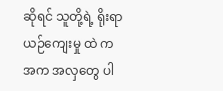ဆိုရင် သူတို့ရဲ့ ရိုးရာယဉ်ကျေးမှု ထဲ က အက အလှတွေ ပါ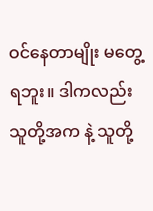ဝင်နေတာမျိုး မတွေ့ရဘူး။ ဒါကလည်း သူတို့အက နဲ့ သူတို့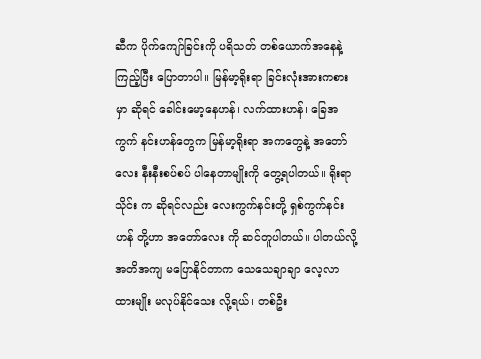ဆီက ပိုက်ကျော်ခြင်းကို ပရိသတ် တစ်ယောက်အနေနဲ့ ကြည့်ပြီး ပြောတာပါ။ မြန်မာ့ရိုးရာ ခြင်းလုံးအားကစားမှာ ဆိုရင် ခေါင်းမော့နေဟန်၊ လက်ထားဟန်၊ ခြေအကွက် နင်းဟန်တွေက မြန်မာ့ရိုးရာ အကတွေနဲ့ အတော်လေး နီးနီးစပ်စပ် ပါနေတာမျိုးကို တွေ့ရပါတယ်။ ရိုးရာသိုင်း က ဆိုရင်လည်း လေးကွက်နင်းတို့ ရှစ်ကွက်နင်းဟန် တို့ဟာ အတော်လေး ကို ဆင်တူပါတယ်။ ပါတယ်လို့ အတိအကျ မပြောနိုင်တာက သေသေချာချာ လေ့လာထားမျိုး မလုပ်နိုင်သေး လို့ရယ်၊ တစ်ဦး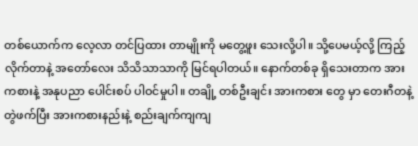တစ်ယောက်က လေ့လာ တင်ပြထား တာမျိုးကို မတွေ့ဖူး သေးလို့ပါ။ သို့ပေမယ့်လို့ ကြည့်လိုက်တာနဲ့ အတော်လေး သိသိသာသာကို မြင်ရပါတယ်။ နောက်တစ်ခု ရှိသေးတာက အားကစားနဲ့ အနုပညာ ပေါင်းစပ် ပါဝင်မှုပါ။ တချို့ တစ်ဦးချင်း အားကစား တွေ မှာ တေးဂီတနဲ့တွဲဖက်ပြီး အားကစားနည်းနဲ့ စည်းချက်ကျကျ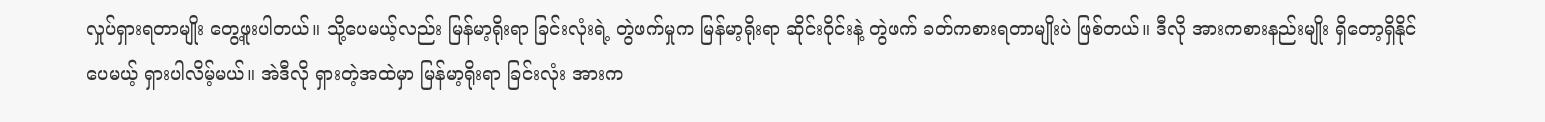လှုပ်ရှားရတာမျိုး တွေ့ဖူးပါတယ်။ သို့ပေမယ့်လည်း မြန်မာ့ရိုးရာ ခြင်းလုံးရဲ့ တွဲဖက်မှုက မြန်မာ့ရိုးရာ ဆိုင်းဝိုင်းနဲ့ တွဲဖက် ခတ်ကစားရတာမျိုးပဲ ဖြစ်တယ်။ ဒီလို အားကစားနည်းမျိုး ရှိတော့ရှိနိုင်ပေမယ့် ရှားပါလိမ့်မယ်။ အဲဒီလို ရှားတဲ့အထဲမှာ မြန်မာ့ရိုးရာ ခြင်းလုံး အားက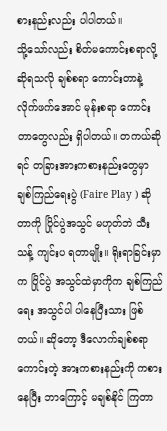စားနည်းလည်း ပါပါတယ်။
သို့သော်လည်း စိတ်မကောင်းစရာလို့ ဆိုရသလို ချစ်စရာ ကောင်းတာနဲ့ လိုက်ဖက်အောင် မုန်းစရာ ကောင်းတာတွေလည်း ရှိပါတယ်။ တကယ်ဆိုရင် တခြားအားကစားနည်းတွေမှာ ချစ်ကြည်ရေးပွဲ (Faire Play ) ဆိုတာကို ပြိုင်ပွဲအသွင် မဟုတ်ဘဲ သီးသန့် ကျင်းပ ရတာမျိုး။ ရိုးရာခြင်းမှာက ပြိုင်ပွဲ အသွင်ထဲမှာကိုက ချစ်ကြည်ရေး အသွင်ပါ ပါနေပြီးသား ဖြစ်တယ်။ ဆိုတော့ ဒီလောက်ချစ်စရာ ကောင်းတဲ့ အားကစားနည်းကို ကစားနေပြီး ဘာကြောင့် မချစ်နိုင် ကြတာ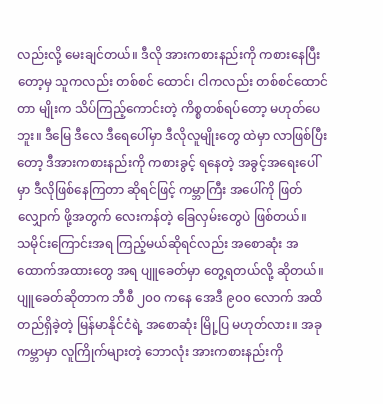လည်းလို့ မေးချင်တယ်။ ဒီလို အားကစားနည်းကို ကစားနေပြီးတော့မှ သူကလည်း တစ်စင် ထောင်၊ ငါကလည်း တစ်စင်ထောင်တာ မျိုးက သိပ်ကြည့်ကောင်းတဲ့ ကိစ္စတစ်ရပ်တော့ မဟုတ်ပေ ဘူး။ ဒီမြေ ဒီလေ ဒီရေပေါ်မှာ ဒီလိုလူမျိုးတွေ ထဲမှာ လာဖြစ်ပြီးတော့ ဒီအားကစားနည်းကို ကစားခွင့် ရနေတဲ့ အခွင့်အရေးပေါ်မှာ ဒီလိုဖြစ်နေကြတာ ဆိုရင်ဖြင့် ကမ္ဘာကြီး အပေါ်ကို ဖြတ်လျှောက် ဖို့အတွက် လေးကန်တဲ့ ခြေလှမ်းတွေပဲ ဖြစ်တယ်။
သမိုင်းကြောင်းအရ ကြည့်မယ်ဆိုရင်လည်း အစောဆုံး အထောက်အထားတွေ အရ ပျူခေတ်မှာ တွေ့ရတယ်လို့ ဆိုတယ်။ ပျူခေတ်ဆိုတာက ဘီစီ ၂၀၀ ကနေ အေဒီ ၉၀၀ လောက် အထိ တည်ရှိခဲ့တဲ့ မြန်မာနိုင်ငံရဲ့ အစောဆုံး မြို့ပြ မဟုတ်လား။ အခုကမ္ဘာမှာ လူကြိုက်များတဲ့ ဘောလုံး အားကစားနည်းကို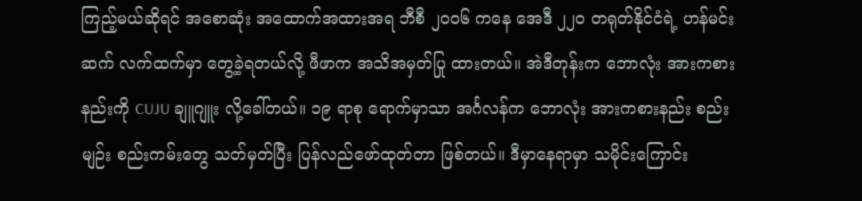ကြည့်မယ်ဆိုရင် အစောဆုံး အထောက်အထားအရ ဘီစီ ၂၀၀၆ ကနေ အေဒီ ၂၂၀ တရုတ်နိုင်ငံရဲ့ ဟန်မင်းဆက် လက်ထက်မှာ တွေ့ခဲ့ရတယ်လို့ ဖီဖာက အသိအမှတ်ပြု ထားတယ်။ အဲဒီတုန်းက ဘောလုံး အားကစားနည်းကို CUJU ချူဂျူး လို့ခေါ်တယ်။ ၁၉ ရာစု ရောက်မှာသာ အင်္ဂလန်က ဘောလုံး အားကစားနည်း စည်းမျဉ်း စည်းကမ်းတွေ သတ်မှတ်ပြီး ပြန်လည်ဖော်ထုတ်တာ ဖြစ်တယ်။ ဒီမှာနေရာမှာ သမိုင်းကြောင်း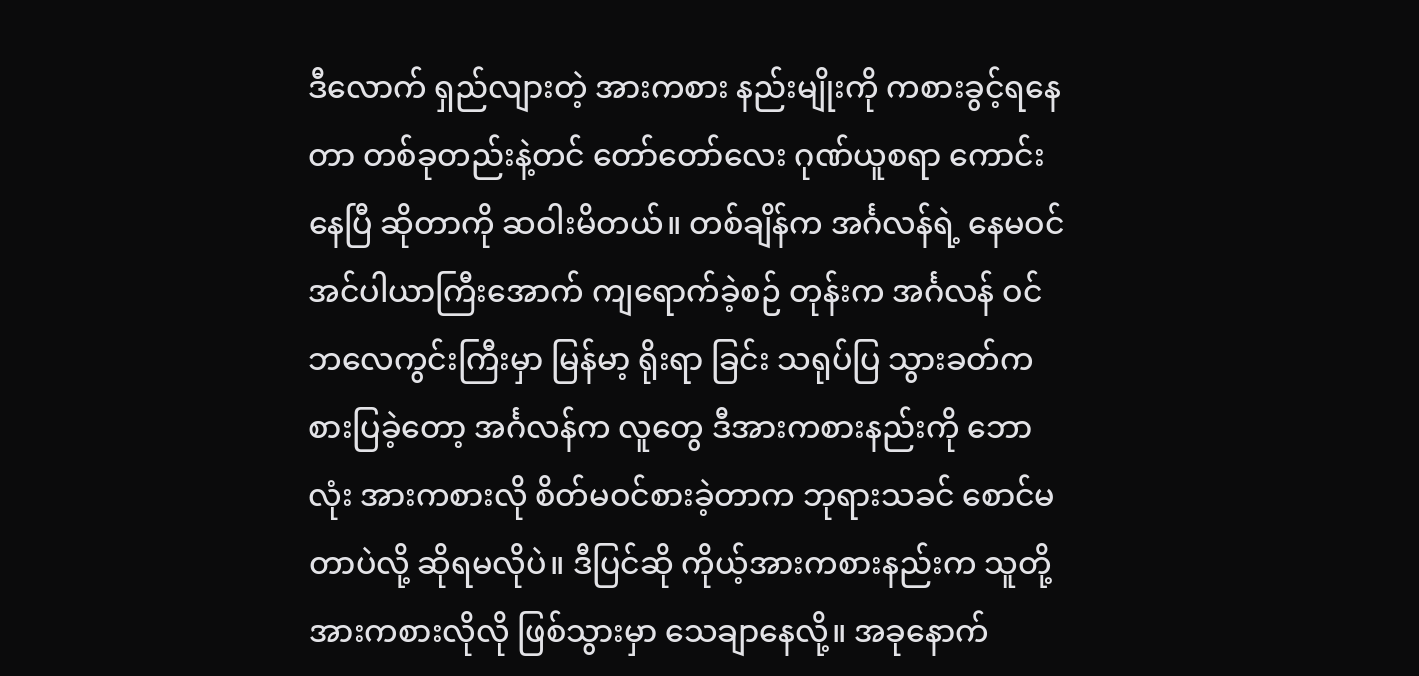ဒီလောက် ရှည်လျားတဲ့ အားကစား နည်းမျိုးကို ကစားခွင့်ရနေတာ တစ်ခုတည်းနဲ့တင် တော်တော်လေး ဂုဏ်ယူစရာ ကောင်းနေပြီ ဆိုတာကို ဆဝါးမိတယ်။ တစ်ချိန်က အင်္ဂလန်ရဲ့ နေမဝင် အင်ပါယာကြီးအောက် ကျရောက်ခဲ့စဉ် တုန်းက အင်္ဂလန် ဝင်ဘလေကွင်းကြီးမှာ မြန်မာ့ ရိုးရာ ခြင်း သရုပ်ပြ သွားခတ်ကစားပြခဲ့တော့ အင်္ဂလန်က လူတွေ ဒီအားကစားနည်းကို ဘောလုံး အားကစားလို စိတ်မဝင်စားခဲ့တာက ဘုရားသခင် စောင်မတာပဲလို့ ဆိုရမလိုပဲ။ ဒီပြင်ဆို ကိုယ့်အားကစားနည်းက သူတို့အားကစားလိုလို ဖြစ်သွားမှာ သေချာနေလို့။ အခုနောက်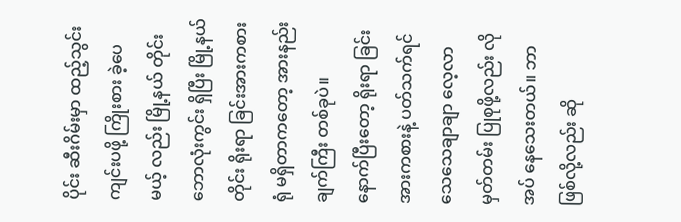ပိုင်း ဆီးဂိမ်းမှာ ထည့်သွင်း ကျင်းပဖို့ ကြိုးစား ခဲ့ပေမယ့် လည်း မြို့နယ် တိုင်းဘောလုံးကွင်း ရှိပြီး မြို့နယ်တိုင်း ရိုးရာ ခြင်းအားကစားရုံ မရှိတာကတော့ အားနည်းချက်ကြီး တစ်ခုပဲ။
နောက်ပြီးတော့ ရိုးရာ ခြင်းအားကစားနဲ့ ပတ်သက်ရင် သေသေချာချာ လေ့လာ မှတ်တမ်း ပြုစုဖို့လည်း လိုအပ် နေသေးတယ်။ ဘာဖြစ်လို့လည်း ဆို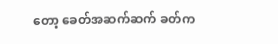တော့ ခေတ်အဆက်ဆက် ခတ်က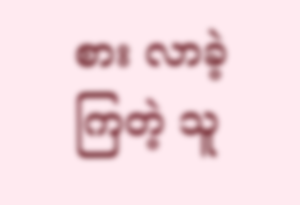စား လာခဲ့ကြတဲ့ သူ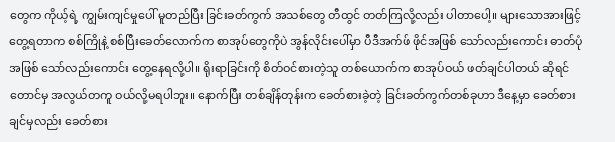တွေက ကိုယ့်ရဲ့ ကျွမ်းကျင်မှုပေါ် မူတည်ပြီး ခြင်းခတ်ကွက် အသစ်တွေ တီထွင် တတ်ကြလို့လည်း ပါတာပေါ့။ များသောအားဖြင့် တွေ့ရတာက စစ်ကြိုနဲ့ စစ်ပြီးခေတ်လောက်က စာအုပ်တွေကိုပဲ အွန်လိုင်းပေါ်မှာ ပီဒီအက်ဖ် ဖိုင်အဖြစ် သော်လည်းကောင်း ဓာတ်ပုံအဖြစ် သော်လည်းကောင်း တွေ့နေရလို့ပါ။ ရိုးရာခြင်းကို စိတ်ဝင်စားတဲ့သူ တစ်ယောက်က စာအုပ်ဝယ် ဖတ်ချင်ပါတယ် ဆိုရင်တောင်မှ အလွယ်တကူ ဝယ်လို့မရပါဘူး။ နောက်ပြီး တစ်ချိန်တုန်းက ခေတ်စားခဲ့တဲ့ ခြင်းခတ်ကွက်တစ်ခုဟာ ဒီနေ့မှာ ခေတ်စားချင်မှလည်း ခေတ်စား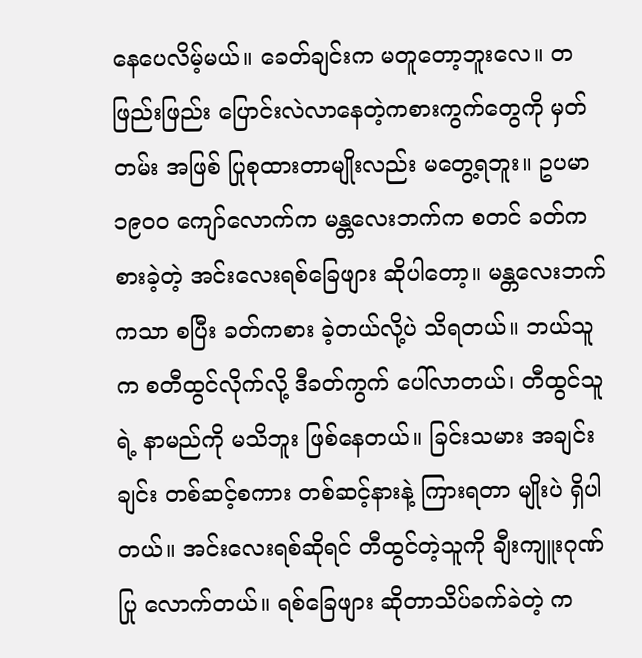နေပေလိမ့်မယ်။ ခေတ်ချင်းက မတူတော့ဘူးလေ။ တဖြည်းဖြည်း ပြောင်းလဲလာနေတဲ့ကစားကွက်တွေကို မှတ်တမ်း အဖြစ် ပြုစုထားတာမျိုးလည်း မတွေ့ရဘူး။ ဥပမာ ၁၉၀၀ ကျော်လောက်က မန္တလေးဘက်က စတင် ခတ်ကစားခဲ့တဲ့ အင်းလေးရစ်ခြေဖျား ဆိုပါတော့။ မန္တလေးဘက်ကသာ စပြီး ခတ်ကစား ခဲ့တယ်လို့ပဲ သိရတယ်။ ဘယ်သူက စတီထွင်လိုက်လို့ ဒီခတ်ကွက် ပေါ်လာတယ်၊ တီထွင်သူရဲ့ နာမည်ကို မသိဘူး ဖြစ်နေတယ်။ ခြင်းသမား အချင်းချင်း တစ်ဆင့်စကား တစ်ဆင့်နားနဲ့ ကြားရတာ မျိုးပဲ ရှိပါတယ်။ အင်းလေးရစ်ဆိုရင် တီထွင်တဲ့သူကို ချီးကျူးဂုဏ်ပြု လောက်တယ်။ ရစ်ခြေဖျား ဆိုတာသိပ်ခက်ခဲတဲ့ က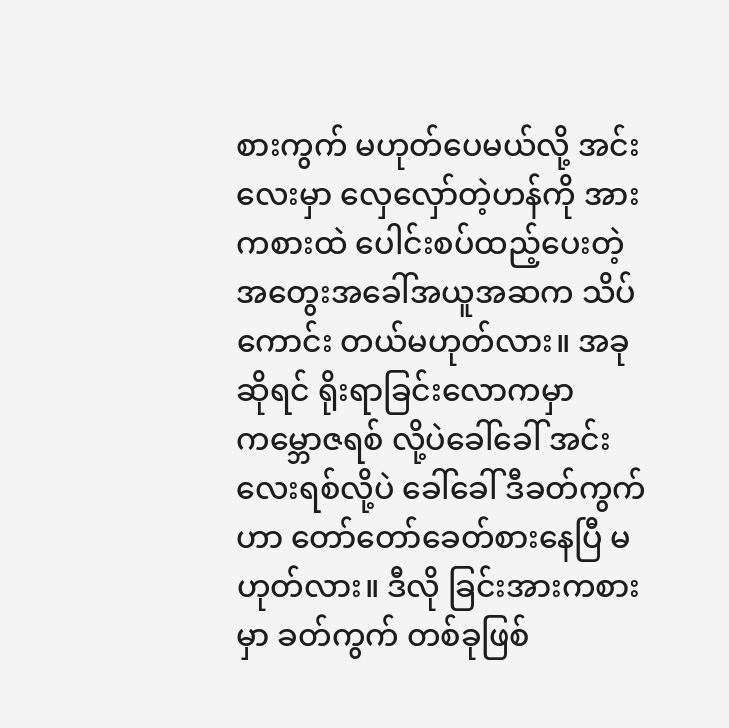စားကွက် မဟုတ်ပေမယ်လို့ အင်းလေးမှာ လှေလှော်တဲ့ဟန်ကို အားကစားထဲ ပေါင်းစပ်ထည့်ပေးတဲ့ အတွေးအခေါ်အယူအဆက သိပ်ကောင်း တယ်မဟုတ်လား။ အခုဆိုရင် ရိုးရာခြင်းလောကမှာ ကမ္ဘောဇရစ် လို့ပဲခေါ်ခေါ် အင်းလေးရစ်လို့ပဲ ခေါ်ခေါ် ဒီခတ်ကွက်ဟာ တော်တော်ခေတ်စားနေပြီ မဟုတ်လား။ ဒီလို ခြင်းအားကစားမှာ ခတ်ကွက် တစ်ခုဖြစ်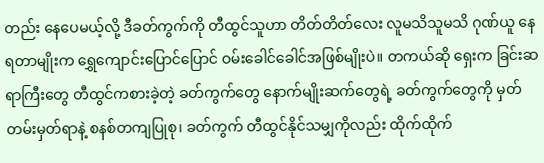တည်း နေပေမယ့်လို့ ဒီခတ်ကွက်ကို တီထွင်သူဟာ တိတ်တိတ်လေး လူမသိသူမသိ ဂုဏ်ယူ နေရတာမျိုးက ရွှေကျောင်းပြောင်ပြောင် ဝမ်းခေါင်ခေါင်အဖြစ်မျိုးပဲ။ တကယ်ဆို ရှေးက ခြင်းဆရာကြီးတွေ တီထွင်ကစားခဲ့တဲ့ ခတ်ကွက်တွေ နောက်မျိုးဆက်တွေရဲ့ ခတ်ကွက်တွေကို မှတ်တမ်းမှတ်ရာနဲ့ စနစ်တကျပြုစု၊ ခတ်ကွက် တီထွင်နိုင်သမျှကိုလည်း ထိုက်ထိုက်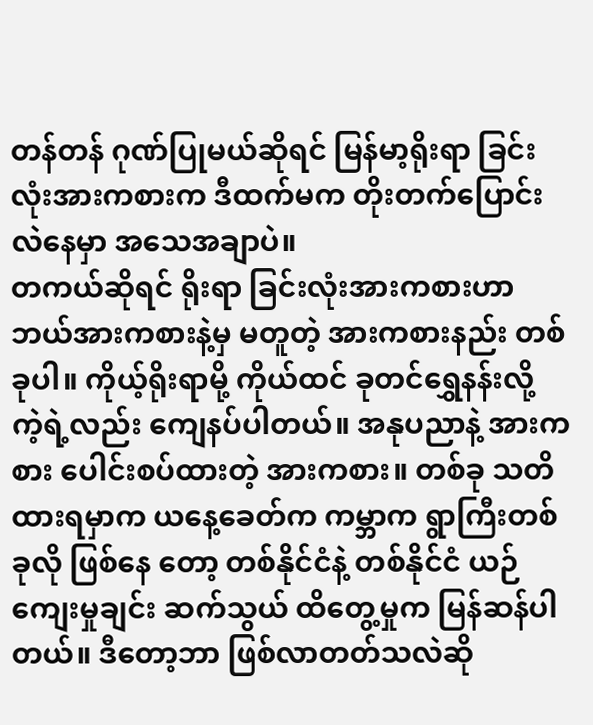တန်တန် ဂုဏ်ပြုမယ်ဆိုရင် မြန်မာ့ရိုးရာ ခြင်းလုံးအားကစားက ဒီထက်မက တိုးတက်ပြောင်းလဲနေမှာ အသေအချာပဲ။
တကယ်ဆိုရင် ရိုးရာ ခြင်းလုံးအားကစားဟာ ဘယ်အားကစားနဲ့မှ မတူတဲ့ အားကစားနည်း တစ်ခုပါ။ ကိုယ့်ရိုးရာမို့ ကိုယ်ထင် ခုတင်ရွှေနန်းလို့ ကဲ့ရဲ့လည်း ကျေနပ်ပါတယ်။ အနုပညာနဲ့ အားကစား ပေါင်းစပ်ထားတဲ့ အားကစား။ တစ်ခု သတိထားရမှာက ယနေ့ခေတ်က ကမ္ဘာက ရွာကြီးတစ်ခုလို ဖြစ်နေ တော့ တစ်နိုင်ငံနဲ့ တစ်နိုင်ငံ ယဉ်ကျေးမှုချင်း ဆက်သွယ် ထိတွေ့မှုက မြန်ဆန်ပါတယ်။ ဒီတော့ဘာ ဖြစ်လာတတ်သလဲဆို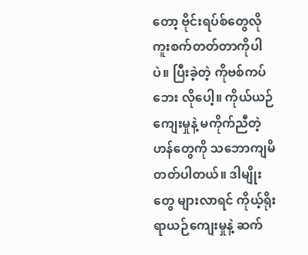တော့ ဗိုင်းရပ်စ်တွေလို ကူးစက်တတ်တာကိုပါပဲ။ ပြီးခဲ့တဲ့ ကိုဗစ်ကပ်ဘေး လိုပေါ့။ ကိုယ်ယဉ်ကျေးမှုနဲ့ မကိုက်ညီတဲ့ ဟန်တွေကို သဘောကျမိ တတ်ပါတယ်။ ဒါမျိုးတွေ များလာရင် ကိုယ့်ရိုးရာယဉ်ကျေးမှုနဲ့ ဆက်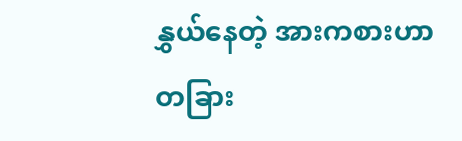နွှယ်နေတဲ့ အားကစားဟာ တခြား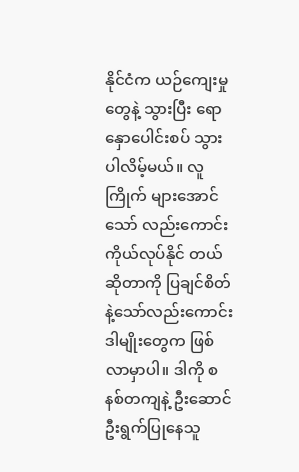နိုင်ငံက ယဉ်ကျေးမှုတွေနဲ့ သွားပြီး ရောနှောပေါင်းစပ် သွားပါလိမ့်မယ်။ လူကြိုက် များအောင် သော် လည်းကောင်း ကိုယ်လုပ်နိုင် တယ်ဆိုတာကို ပြချင်စိတ်နဲ့သော်လည်းကောင်း ဒါမျိုးတွေက ဖြစ်လာမှာပါ။ ဒါကို စနစ်တကျနဲ့ ဦးဆောင် ဦးရွက်ပြုနေသူ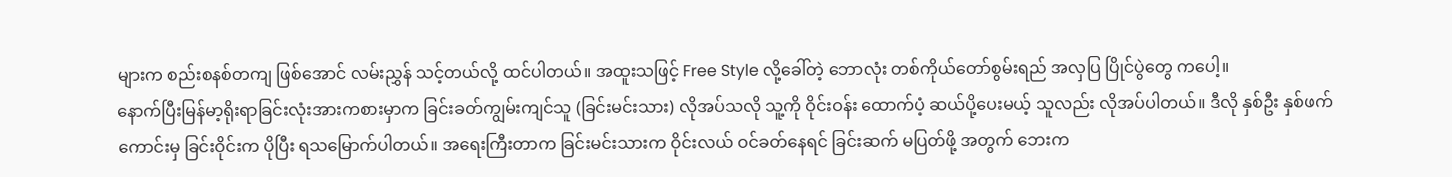များက စည်းစနစ်တကျ ဖြစ်အောင် လမ်းညွှန် သင့်တယ်လို့ ထင်ပါတယ်။ အထူးသဖြင့် Free Style လို့ခေါ်တဲ့ ဘောလုံး တစ်ကိုယ်တော်စွမ်းရည် အလှပြ ပြိုင်ပွဲတွေ ကပေါ့။
နောက်ပြီးမြန်မာ့ရိုးရာခြင်းလုံးအားကစားမှာက ခြင်းခတ်ကျွမ်းကျင်သူ (ခြင်းမင်းသား) လိုအပ်သလို သူ့ကို ဝိုင်းဝန်း ထောက်ပံ့ ဆယ်ပို့ပေးမယ့် သူလည်း လိုအပ်ပါတယ်။ ဒီလို နှစ်ဦး နှစ်ဖက် ကောင်းမှ ခြင်းဝိုင်းက ပိုပြီး ရသမြောက်ပါတယ်။ အရေးကြီးတာက ခြင်းမင်းသားက ဝိုင်းလယ် ဝင်ခတ်နေရင် ခြင်းဆက် မပြတ်ဖို့ အတွက် ဘေးက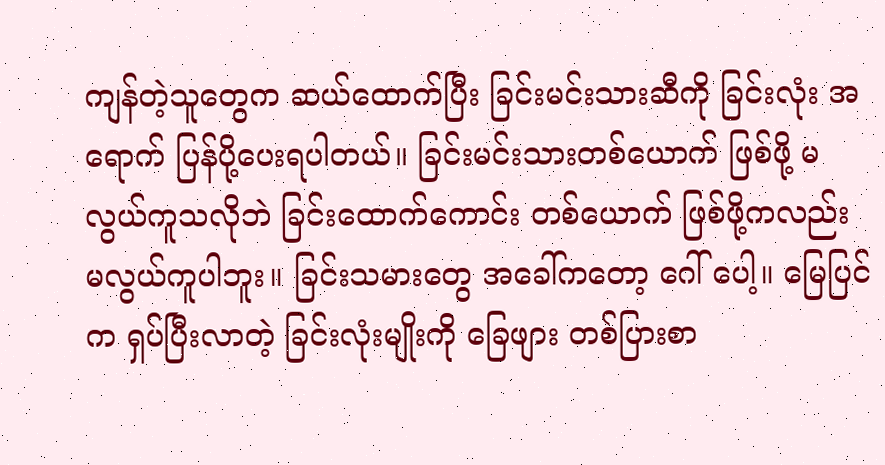ကျန်တဲ့သူတွေက ဆယ်ထောက်ပြီး ခြင်းမင်းသားဆီကို ခြင်းလုံး အရောက် ပြန်ပို့ပေးရပါတယ်။ ခြင်းမင်းသားတစ်ယောက် ဖြစ်ဖို့ မလွယ်ကူသလိုဘဲ ခြင်းထောက်ကောင်း တစ်ယောက် ဖြစ်ဖို့ကလည်း မလွယ်ကူပါဘူး။ ခြင်းသမားတွေ အခေါ်ကတော့ ဂေါ် ပေါ့။ မြေပြင်က ရှပ်ပြီးလာတဲ့ ခြင်းလုံးမျိုးကို ခြေဖျား တစ်ပြားစာ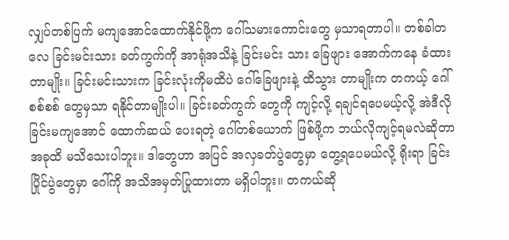လျှပ်တစ်ပြက် မကျအောင်ထောက်နိုင်ဖို့က ဂေါ်သမားကောင်းတွေ မှသာရတာပါ။ တစ်ခါတလေ ခြင်းမင်းသား ခတ်ကွက်ကို အာရုံအသိနဲ့ ခြင်းမင်း သား ခြေဖျား အောက်ကနေ ခံထားတာမျိုး။ ခြင်းမင်းသားက ခြင်းလုံးကိုမထိပဲ ဂေါ်ခြေဖျားနဲ့ ထိသွား တာမျိုးက တကယ့် ဂေါ်စစ်စစ် တွေမှသာ ရနိုင်တာမျိုးပါ။ ခြင်းခတ်ကွက် တွေကို ကျင့်လို့ ရချင်ရပေမယ့်လို့ အဲဒီလို ခြင်းမကျအောင် ထောက်ဆယ် ပေးရတဲ့ ဂေါ်တစ်ယောက် ဖြစ်ဖို့က ဘယ်လိုကျင့်ရမလဲဆိုတာ အခုထိ မသိသေးပါဘူး။ ဒါတွေဟာ အပြင် အလှခတ်ပွဲတွေမှာ တွေ့ရပေမယ်လို့ ရိုးရာ ခြင်း ပြိုင်ပွဲတွေမှာ ဂေါ်ကို အသိအမှတ်ပြုထားတာ မရှိပါဘူး။ တကယ်ဆို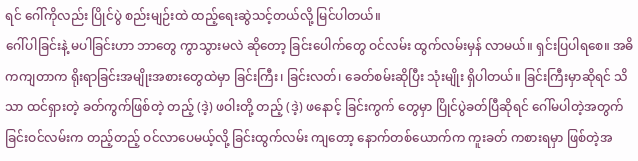ရင် ဂေါ်ကိုလည်း ပြိုင်ပွဲ စည်းမျဉ်းထဲ ထည့်ရေးဆွဲသင့်တယ်လို့ မြင်ပါတယ်။
ဂေါ်ပါခြင်းနဲ့ မပါခြင်းဟာ ဘာတွေ ကွာသွားမလဲ ဆိုတော့ ခြင်းပေါက်တွေ ဝင်လမ်း ထွက်လမ်းမှန် လာမယ်။ ရှင်းပြပါရစေ။ အဓိကကျတာက ရိုးရာခြင်းအမျိုးအစားတွေထဲမှာ ခြင်းကြီး၊ ခြင်းလတ်၊ ခေတ်စမ်းဆိုပြီး သုံးမျိုး ရှိပါတယ်။ ခြင်းကြီးမှာဆိုရင် သိသာ ထင်ရှားတဲ့ ခတ်ကွက်ဖြစ်တဲ့ တည့် (ဒဲ့) ဖဝါးတို့ တည့် (ဒဲ့) ဖနောင့် ခြင်းကွက် တွေမှာ ပြိုင်ပွဲခတ်ပြီဆိုရင် ဂေါ်မပါတဲ့အတွက် ခြင်းဝင်လမ်းက တည့်တည့် ဝင်လာပေမယ့်လို့ ခြင်းထွက်လမ်း ကျတော့ နောက်တစ်ယောက်က ကူးခတ် ကစားရမှာ ဖြစ်တဲ့အ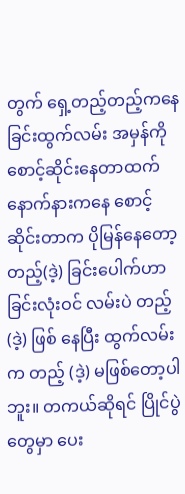တွက် ရှေ့တည့်တည့်ကနေ ခြင်းထွက်လမ်း အမှန်ကို စောင့်ဆိုင်းနေတာထက် နောက်နားကနေ စောင့်ဆိုင်းတာက ပိုမြန်နေတော့ တည့်(ဒဲ့) ခြင်းပေါက်ဟာ ခြင်းလုံးဝင် လမ်းပဲ တည့် (ဒဲ့) ဖြစ် နေပြီး ထွက်လမ်းက တည့် (ဒဲ့) မဖြစ်တော့ပါဘူး။ တကယ်ဆိုရင် ပြိုင်ပွဲတွေမှာ ပေး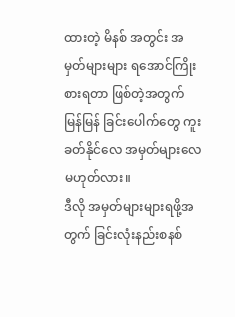ထားတဲ့ မိနစ် အတွင်း အမှတ်များများ ရအောင်ကြိုးစားရတာ ဖြစ်တဲ့အတွက် မြန်မြန် ခြင်းပေါက်တွေ ကူးခတ်နိုင်လေ အမှတ်များလေ မဟုတ်လား။
ဒီလို အမှတ်များများရဖို့အတွက် ခြင်းလုံးနည်းစနစ်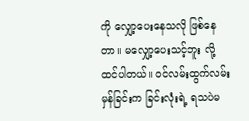ကို လျှော့ပေးနေသလို ဖြစ်နေတာ။ မလျှော့ပေးသင့်ဘူး လို့ ထင်ပါတယ်။ ဝင်လမ်းထွက်လမ်းမှန်ခြင်းက ခြင်းလုံးရဲ့ ရသပဲမ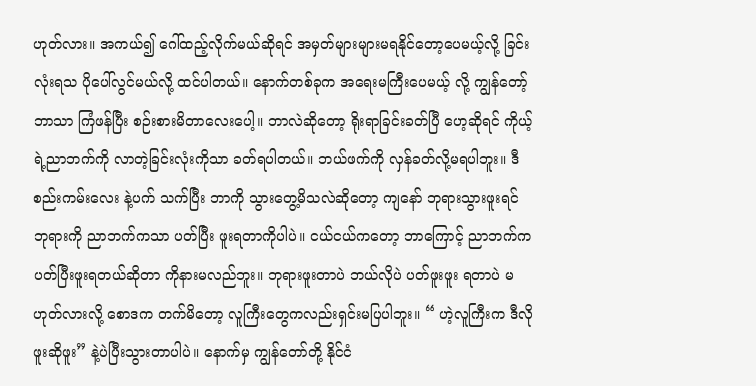ဟုတ်လား။ အကယ်၍ ဂေါ်ထည့်လိုက်မယ်ဆိုရင် အမှတ်များများမရနိုင်တော့ပေမယ့်လို့ ခြင်းလုံးရသ ပိုပေါ်လွင်မယ်လို့ ထင်ပါတယ်။ နောက်တစ်ခုက အရေးမကြီးပေမယ့် လို့ ကျွန်တော့် ဘာသာ ကြံဖန်ပြီး စဉ်းစားမိတာလေးပေါ့။ ဘာလဲဆိုတော့ ရိုးရာခြင်းခတ်ပြီ ဟေ့ဆိုရင် ကိုယ့်ရဲ့ညာဘက်ကို လာတဲ့ခြင်းလုံးကိုသာ ခတ်ရပါတယ်။ ဘယ်ဖက်ကို လှန်ခတ်လို့မရပါဘူး။ ဒီစည်းကမ်းလေး နဲ့ပက် သက်ပြီး ဘာကို သွားတွေ့မိသလဲဆိုတော့ ကျနော် ဘုရားသွားဖူးရင် ဘုရားကို ညာဘက်ကသာ ပတ်ပြီး ဖူးရတာကိုပါပဲ။ ငယ်ငယ်ကတော့ ဘာကြောင့် ညာဘက်က ပတ်ပြီးဖူးရတယ်ဆိုတာ ကိုနားမလည်ဘူး။ ဘုရားဖူးတာပဲ ဘယ်လိုပဲ ပတ်ဖူးဖူး ရတာပဲ မဟုတ်လားလို့ စောဒက တက်မိတော့ လူကြီးတွေကလည်းရှင်းမပြပါဘူး။ “ ဟဲ့လူကြီးက ဒီလိုဖူးဆိုဖူး” နဲ့ပဲပြီးသွားတာပါပဲ။ နောက်မှ ကျွန်တော်တို့ နိုင်ငံ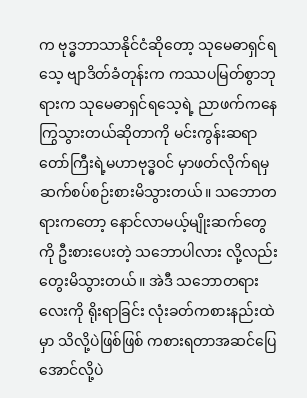က ဗုဒ္ဓဘာသာနိုင်ငံဆိုတော့ သုမေဓာရှင်ရသေ့ ဗျာဒိတ်ခံတုန်းက ကဿပမြတ်စွာဘုရားက သုမေဓာရှင်ရသေ့ရဲ့ ညာဖက်ကနေကြွသွားတယ်ဆိုတာကို မင်းကွန်းဆရာတော်ကြီးရဲ့မဟာဗုဒ္ဓဝင် မှာဖတ်လိုက်ရမှ ဆက်စပ်စဉ်းစားမိသွားတယ်။ သဘောတရားကတော့ နောင်လာမယ့်မျိုးဆက်တွေ ကို ဦးစားပေးတဲ့ သဘောပါလား လို့လည်း တွေးမိသွားတယ်။ အဲဒီ သဘောတရားလေးကို ရိုးရာခြင်း လုံးခတ်ကစားနည်းထဲမှာ သိလို့ပဲဖြစ်ဖြစ် ကစားရတာအဆင်ပြေအောင်လို့ပဲ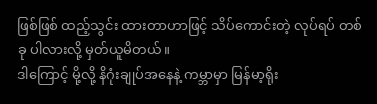ဖြစ်ဖြစ် ထည့်သွင်း ထားတာဟာဖြင့် သိပ်ကောင်းတဲ့ လုပ်ရပ် တစ်ခု ပါလားလို့ မှတ်ယူမိတယ်။
ဒါကြောင့် မို့လို့ နိဂုံးချုပ်အနေနဲ့ ကမ္ဘာမှာ မြန်မာ့ရိုး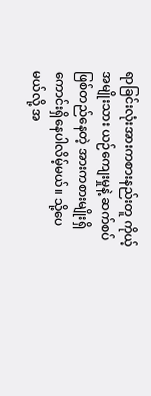ရာခြင်းလုံးအားကစားနည်းတူ ကိုယ့်အမျိုးသား ယဉ်ကျေးမှုနဲ့ ဆက်စပ်ဖြစ်တည်နေတဲ့ အားကစားမျိုးရှိကောင်းရှိနေပါလိမ့်မယ်။ သို့ပေမယ်လို့ အ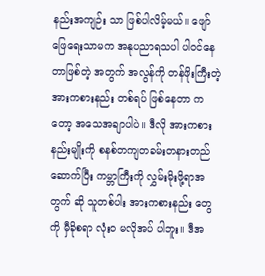နည်းအကျဉ်း သာ ဖြစ်ပါလိမ့်မယ်။ ဖျော်ဖြေရေးသာမက အနုပညာရသပါ ပါဝင်နေတာဖြစ်တဲ့ အတွက် အလွန်ကို တန်ဖိုးကြီးတဲ့ အားကစားနည်း တစ်ရပ် ဖြစ်နေတာ ကတော့ အသေအချာပါပဲ။ ဒီလို အားကစားနည်းမျိုးကို စနစ်တကျတခမ်းတနားတည်ဆောက်ပြီး ကမ္ဘာကြီးကို လွှမ်းမိုးဖို့ရာအတွက် ဆို သူတစ်ပါး အားကစားနည်း တွေကို မှီခိုစရာ လုံးဝ မလိုအပ် ပါဘူး။ ဒီအ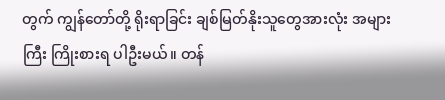တွက် ကျွန်တော်တို့ ရိုးရာခြင်း ချစ်မြတ်နိုးသူတွေအားလုံး အများကြီး ကြိုးစားရ ပါဦးမယ်။ တန်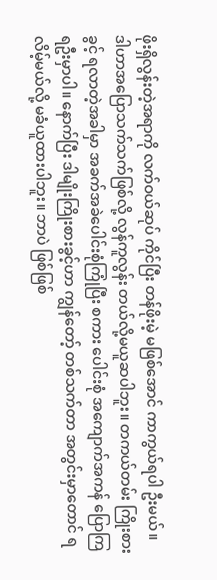ဖိုးရှိလွန်းတဲ့အရာကို လက်ဝယ်ဆုပ် ကိုင်ပြီး တန်ဖိုးမဲ့ မဖြစ်အောင် ကာကွယ်ရပါ ဦးမယ်။ ဒါဟာအပြောသက်သက်ဖြစ်လို့ လွန်ကူလွန်း တယ်လို့မယူဆပါဘူး။ တကယ်တမ်း ကြိုးစားခွင့် ရလာတဲ့အခါမှာ အခက်အခဲပေါင်းစုံကြုံပြီး စကား ပေါင်းစုံ အကျောက်အကန် ပြောကြ ရဦးမှာပါ။ နောက်ပြီး ဒါမျိုးကြိုးစားခွင့်ဟာ ကျွန်တော့် တစ်သက်တာ အတွင်းမှာတောင် ရလိမ့်မယ်လို့ မခံယူထားပါဘူး။ ဘာပဲ ဖြစ်ဖြစ်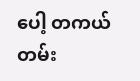ပေါ့ တကယ်တမ်း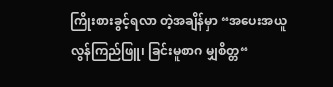ကြိုးစားခွင့်ရလာ တဲ့အချိန်မှာ “အပေးအယူ လွန်ကြည်ဖြူ၊ ခြင်းမူစာဂ မျှစိတ္တ“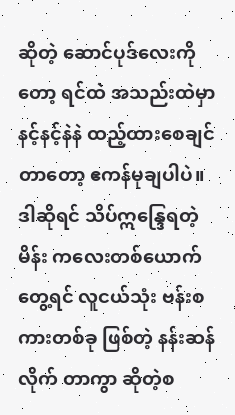ဆိုတဲ့ ဆောင်ပုဒ်လေးကိုတော့ ရင်ထဲ အသည်းထဲမှာ နင့်နင့်နဲနဲ ထည့်ထားစေချင် တာတော့ ဧကန်မုချပါပဲ။ ဒါဆိုရင် သိပ်ဣန္ဒြေရတဲ့ မိန်း ကလေးတစ်ယောက်တွေ့ရင် လူငယ်သုံး ဗန်းစကားတစ်ခု ဖြစ်တဲ့ နန်းဆန်လိုက် တာကွာ ဆိုတဲ့စ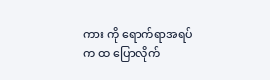ကား ကို ရောက်ရာအရပ်က ထ ပြောလိုက်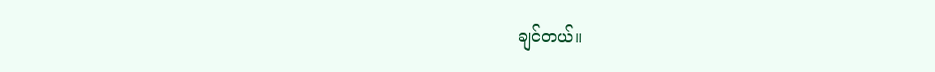ချင်တယ်။